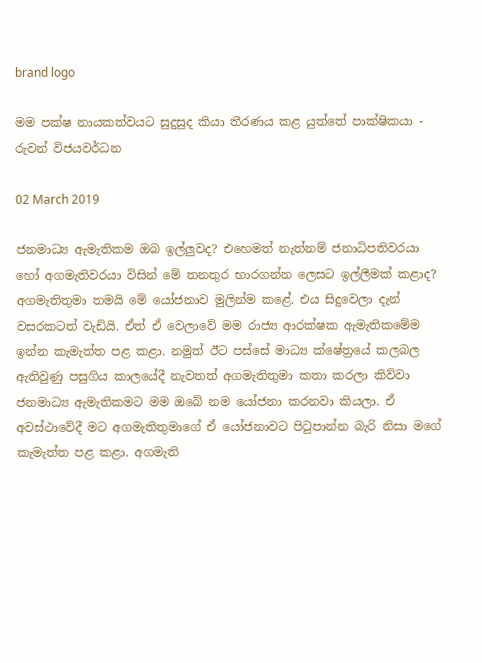brand logo

මම පක්ෂ නායකත්වයට සුදුසුද කියා තීරණය කළ යුත්තේ පාක්ෂිකයා - රුවන් විජයවර්ධන

02 March 2019

ජනමාධ්‍ය ඇමැතිකම ඔබ ඉල්ලුවද? එහෙමත් නැත්නම් ජනාධිපතිවරයා හෝ අගමැතිවරයා විසින් මේ තනතුර භාරගන්න ලෙසට ඉල්ලීමක් කළාද? අගමැතිතුමා තමයි මේ යෝජනාව මුලින්ම කළේ. එය සිදුවෙලා දැන් වසරකටත් වැඩියි. ඒත් ඒ වෙලාවේ මම රාජ්‍ය ආරක්ෂක ඇමැතිකමේම ඉන්න කැමැත්ත පළ කළා. නමුත් ඊට පස්සේ මාධ්‍ය ක්ෂේත්‍රයේ කලබල ඇතිවුණු පසුගිය කාලයේදී නැවතත් අගමැතිතුමා කතා කරලා කිව්වා ජනමාධ්‍ය ඇමැතිකමට මම ඔබේ නම යෝජනා කරනවා කියලා. ඒ අවස්ථාවේදී මට අගමැතිතුමාගේ ඒ යෝජනාවට පිටුපාන්න බැරි නිසා මගේ කැමැත්ත පළ කළා. අගමැති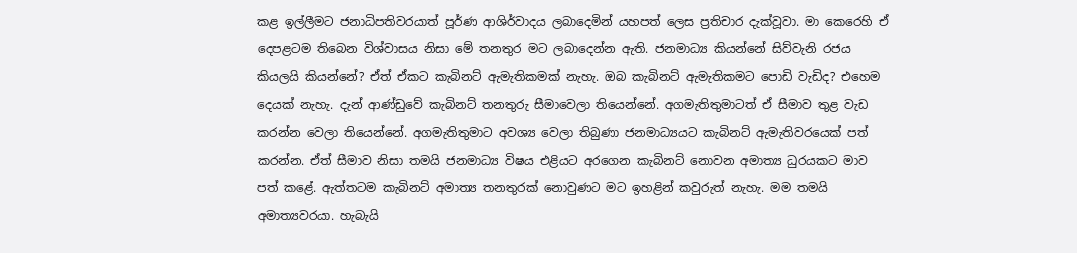කළ ඉල්ලීමට ජනාධිපතිවරයාත් පූර්ණ ආශිර්වාදය ලබාදෙමින් යහපත් ලෙස ප්‍රතිචාර දැක්වූවා. මා කෙරෙහි ඒ දෙපළටම තිබෙන විශ්වාසය නිසා මේ තනතුර මට ලබාදෙන්න ඇති. ජනමාධ්‍ය කියන්නේ සිව්වැනි රජය කියලයි කියන්නේ? ඒත් ඒකට කැබිනට් ඇමැතිකමක් නැහැ. ඔබ කැබිනට් ඇමැතිකමට පොඩි වැඩිද? එහෙම දෙයක් නැහැ. දැන් ආණ්ඩුවේ කැබිනට් තනතුරු සීමාවෙලා තියෙන්නේ. අගමැතිතුමාටත් ඒ සීමාව තුළ වැඩ කරන්න වෙලා තියෙන්නේ. අගමැතිතුමාට අවශ්‍ය වෙලා තිබුණා ජනමාධ්‍යයට කැබිනට් ඇමැතිවරයෙක් පත් කරන්න. ඒත් සීමාව නිසා තමයි ජනමාධ්‍ය විෂය එළියට අරගෙන කැබිනට් නොවන අමාත්‍ය ධුරයකට මාව පත් කළේ. ඇත්තටම කැබිනට් අමාත්‍ය තනතුරක් නොවුණට මට ඉහළින් කවුරුත් නැහැ. මම තමයි අමාත්‍යවරයා. හැබැයි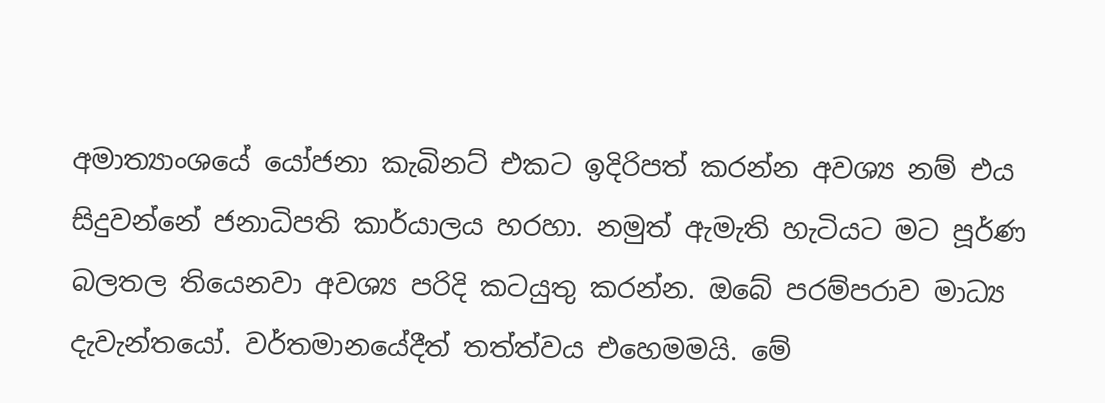අමාත්‍යාංශයේ යෝජනා කැබිනට් එකට ඉදිරිපත් කරන්න අවශ්‍ය නම් එය සිදුවන්නේ ජනාධිපති කාර්යාලය හරහා. නමුත් ඇමැති හැටියට මට පූර්ණ බලතල තියෙනවා අවශ්‍ය පරිදි කටයුතු කරන්න. ඔබේ පරම්පරාව මාධ්‍ය දැවැන්තයෝ. වර්තමානයේදීත් තත්ත්වය එහෙමමයි. මේ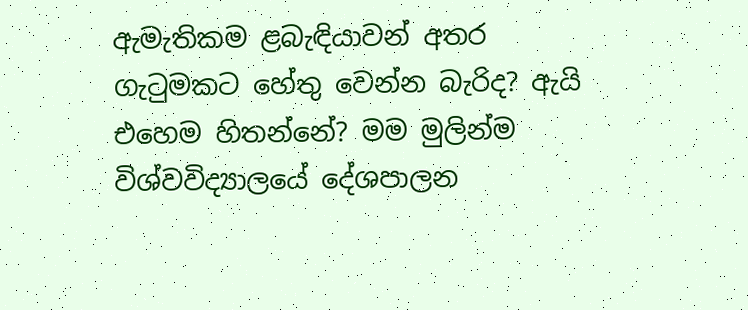ඇමැතිකම ළබැඳියාවන් අතර ගැටුමකට හේතු වෙන්න බැරිද? ඇයි එහෙම හිතන්නේ? මම මුලින්ම විශ්වවිද්‍යාලයේ දේශපාලන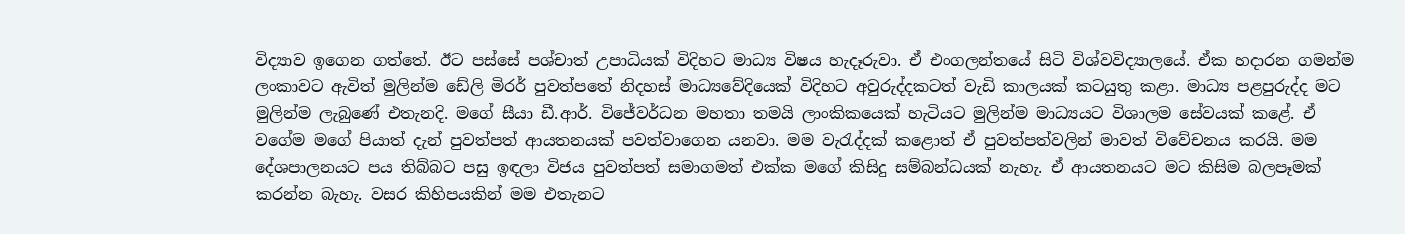විද්‍යාව ඉගෙන ගත්තේ. ඊට පස්සේ පශ්චාත් උපාධියක් විදිහට මාධ්‍ය විෂය හැදෑරුවා. ඒ එංගලන්තයේ සිටි විශ්වවිද්‍යාලයේ. ඒක හදාරන ගමන්ම ලංකාවට ඇවිත් මුලින්ම ඩේලි මිරර් පුවත්පතේ නිදහස් මාධ්‍යවේදියෙක් විදිහට අවුරුද්දකටත් වැඩි කාලයක් කටයුතු කළා. මාධ්‍ය පළපුරුද්ද මට මුලින්ම ලැබුණේ එතැනදි. මගේ සීයා ඩී.ආර්. විජේවර්ධන මහතා තමයි ලාංකිකයෙක් හැටියට මුලින්ම මාධ්‍යයට විශාලම සේවයක් කළේ. ඒ වගේම මගේ පියාත් දැන් පුවත්පත් ආයතනයක් පවත්වාගෙන යනවා. මම වැරැද්දක් කළොත් ඒ පුවත්පත්වලින් මාවත් විවේචනය කරයි. මම දේශපාලනයට පය තිබ්බට පසු ඉඳලා විජය පුවත්පත් සමාගමත් එක්ක මගේ කිසිදු සම්බන්ධයක් නැහැ. ඒ ආයතනයට මට කිසිම බලපෑමක් කරන්න බැහැ. වසර කිහිපයකින් මම එතැනට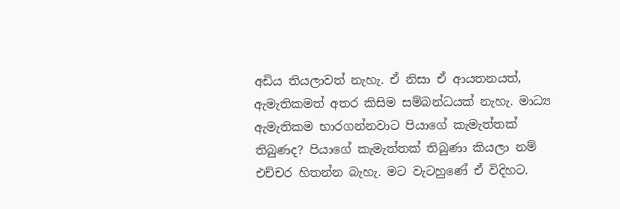අඩිය තියලාවත් නැහැ. ඒ නිසා ඒ ආයතනයත්, ඇමැතිකමත් අතර කිසිම සම්බන්ධයක් නැහැ. මාධ්‍ය ඇමැතිකම භාරගන්නවාට පියාගේ කැමැත්තක් තිබුණද? පියාගේ කැමැත්තක් තිබුණා කියලා නම් එච්චර හිතන්න බැහැ. මට වැටහුණේ ඒ විදිහට.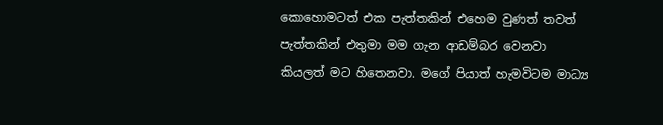කොහොමටත් එක පැත්තකින් එහෙම වුණත් තවත් පැත්තකින් එතුමා මම ගැන ආඩම්බර වෙනවා කියලත් මට හිතෙනවා. මගේ පියාත් හැමවිටම මාධ්‍ය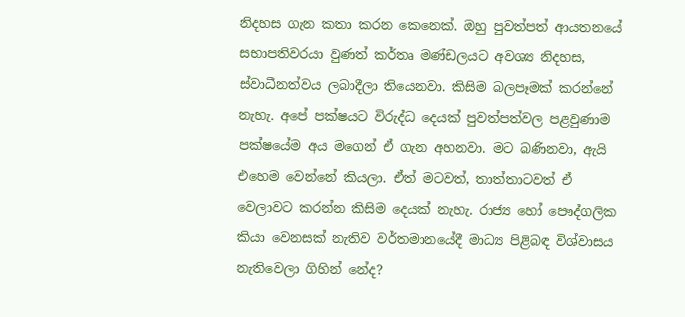නිදහස ගැන කතා කරන කෙනෙක්. ඔහු පුවත්පත් ආයතනයේ සභාපතිවරයා වුණත් කර්තෘ මණ්ඩලයට අවශ්‍ය නිදහස, ස්වාධීනත්වය ලබාදීලා තියෙනවා. කිසිම බලපෑමක් කරන්නේ නැහැ. අපේ පක්ෂයට විරුද්ධ දෙයක් පුවත්පත්වල පළවුණාම පක්ෂයේම අය මගෙන් ඒ ගැන අහනවා. මට බණිනවා, ඇයි එහෙම වෙන්නේ කියලා. ඒත් මටවත්, තාත්තාටවත් ඒ වෙලාවට කරන්න කිසිම දෙයක් නැහැ. රාජ්‍ය හෝ පෞද්ගලික කියා වෙනසක් නැතිව වර්තමානයේදී මාධ්‍ය පිළිබඳ විශ්වාසය නැතිවෙලා ගිහින් නේද?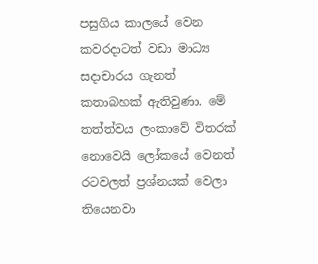පසුගිය කාලයේ වෙන කවරදාටත් වඩා මාධ්‍ය සදාචාරය ගැනත් කතාබහක් ඇතිවුණා. මේ තත්ත්වය ලංකාවේ විතරක් නොවෙයි ලෝකයේ වෙනත් රටවලත් ප්‍රශ්නයක් වෙලා තියෙනවා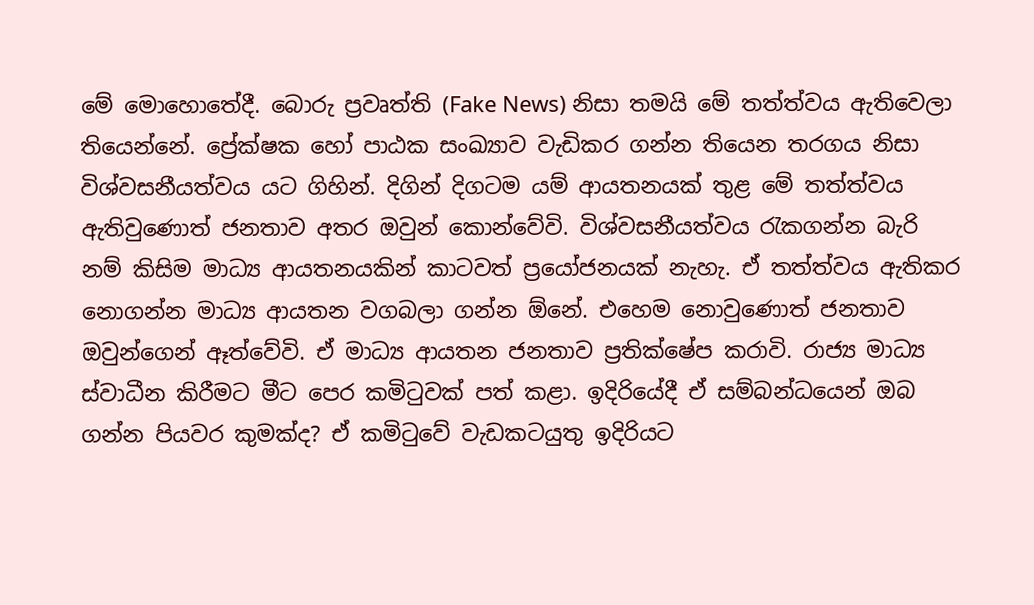මේ මොහොතේදී. බොරු ප්‍රවෘත්ති (Fake News) නිසා තමයි මේ තත්ත්වය ඇතිවෙලා තියෙන්නේ. ප්‍රේක්ෂක හෝ පාඨක සංඛ්‍යාව වැඩිකර ගන්න තියෙන තරගය නිසා විශ්වසනීයත්වය යට ගිහින්. දිගින් දිගටම යම් ආයතනයක් තුළ මේ තත්ත්වය ඇතිවුණොත් ජනතාව අතර ඔවුන් කොන්වේවි. විශ්වසනීයත්වය රැකගන්න බැරි නම් කිසිම මාධ්‍ය ආයතනයකින් කාටවත් ප්‍රයෝජනයක් නැහැ. ඒ තත්ත්වය ඇතිකර නොගන්න මාධ්‍ය ආයතන වගබලා ගන්න ඕනේ. එහෙම නොවුණොත් ජනතාව ඔවුන්ගෙන් ඈත්වේවි. ඒ මාධ්‍ය ආයතන ජනතාව ප්‍රතික්ෂේප කරාවි. රාජ්‍ය මාධ්‍ය ස්වාධීන කිරීමට මීට පෙර කමිටුවක් පත් කළා. ඉදිරියේදී ඒ සම්බන්ධයෙන් ඔබ ගන්න පියවර කුමක්ද? ඒ කමිටුවේ වැඩකටයුතු ඉදිරියට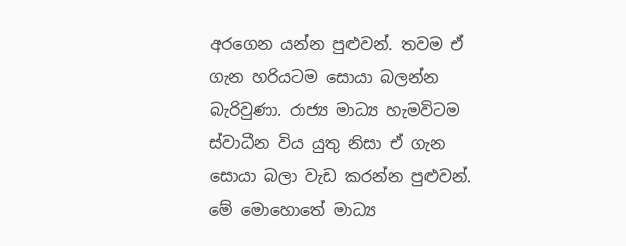අරගෙන යන්න පුළුවන්. තවම ඒ ගැන හරියටම සොයා බලන්න බැරිවුණා. රාජ්‍ය මාධ්‍ය හැමවිටම ස්වාධීන විය යුතු නිසා ඒ ගැන සොයා බලා වැඩ කරන්න පුළුවන්. මේ මොහොතේ මාධ්‍ය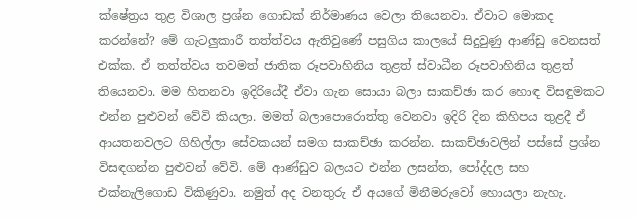ක්ෂේත්‍රය තුළ විශාල ප්‍රශ්න ගොඩක් නිර්මාණය වෙලා තියෙනවා. ඒවාට මොකද කරන්නේ? මේ ගැටලුකාරී තත්ත්වය ඇතිවුණේ පසුගිය කාලයේ සිදුවුණු ආණ්ඩු වෙනසත් එක්ක. ඒ තත්ත්වය තවමත් ජාතික රූපවාහිනිය තුළත් ස්වාධීන රූපවාහිනිය තුළත් තියෙනවා. මම හිතනවා ඉදිරියේදී ඒවා ගැන සොයා බලා සාකච්ඡා කර හොඳ විසඳුමකට එන්න පුළුවන් වේවි කියලා. මමත් බලාපොරොත්තු වෙනවා ඉදිරි දින කිහිපය තුළදී ඒ ආයතනවලට ගිහිල්ලා සේවකයන් සමග සාකච්ඡා කරන්න. සාකච්ඡාවලින් පස්සේ ප්‍රශ්න විසඳගන්න පුළුවන් වේවි. මේ ආණ්ඩුව බලයට එන්න ලසන්ත, පෝද්දල සහ එක්නැලිගොඩ විකිණුවා. නමුත් අද වනතුරු ඒ අයගේ මිනීමරුවෝ හොයලා නැහැ.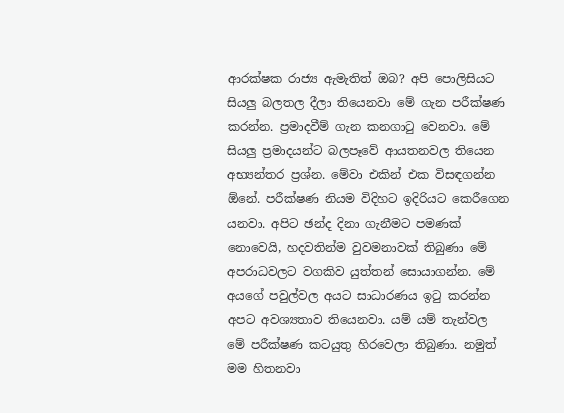ආරක්ෂක රාජ්‍ය ඇමැතිත් ඔබ? අපි පොලිසියට සියලු බලතල දීලා තියෙනවා මේ ගැන පරීක්ෂණ කරන්න. ප්‍රමාදවීම් ගැන කනගාටු වෙනවා. මේ සියලු ප්‍රමාදයන්ට බලපෑවේ ආයතනවල තියෙන අභ්‍යන්තර ප්‍රශ්න. මේවා එකින් එක විසඳගන්න ඕනේ. පරීක්ෂණ නියම විදිහට ඉදිරියට කෙරීගෙන යනවා. අපිට ඡන්ද දිනා ගැනීමට පමණක් නොවෙයි, හදවතින්ම වුවමනාවක් තිබුණා මේ අපරාධවලට වගකිව යුත්තන් සොයාගන්න. මේ අයගේ පවුල්වල අයට සාධාරණය ඉටු කරන්න අපට අවශ්‍යතාව තියෙනවා. යම් යම් තැන්වල මේ පරීක්ෂණ කටයුතු හිරවෙලා තිබුණා. නමුත් මම හිතනවා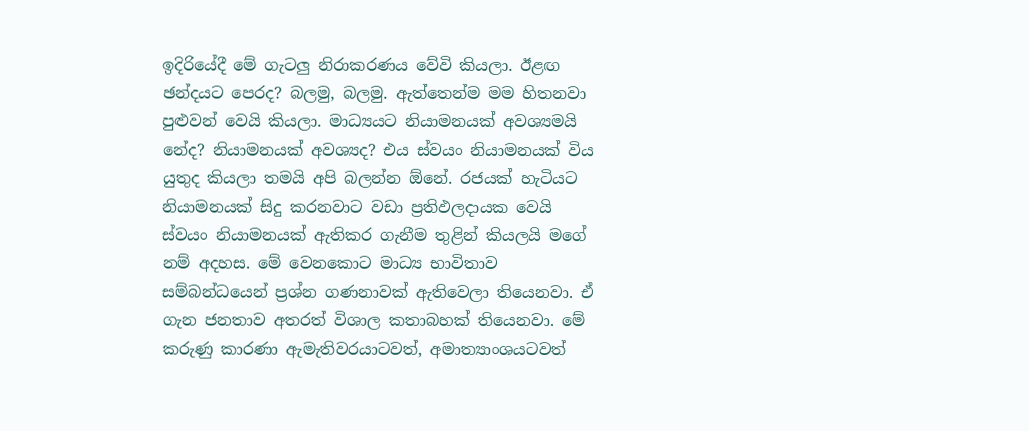ඉදිරියේදී මේ ගැටලු නිරාකරණය වේවි කියලා. ඊළඟ ඡන්දයට පෙරද? බලමු, බලමු. ඇත්තෙන්ම මම හිතනවා පුළුවන් වෙයි කියලා. මාධ්‍යයට නියාමනයක් අවශ්‍යමයි නේද? නියාමනයක් අවශ්‍යද? එය ස්වයං නියාමනයක් විය යුතුද කියලා තමයි අපි බලන්න ඕනේ. රජයක් හැටියට නියාමනයක් සිදු කරනවාට වඩා ප්‍රතිඵලදායක වෙයි ස්වයං නියාමනයක් ඇතිකර ගැනීම තුළින් කියලයි මගේ නම් අදහස. මේ වෙනකොට මාධ්‍ය භාවිතාව සම්බන්ධයෙන් ප්‍රශ්න ගණනාවක් ඇතිවෙලා තියෙනවා. ඒ ගැන ජනතාව අතරත් විශාල කතාබහක් තියෙනවා. මේ කරුණු කාරණා ඇමැතිවරයාටවත්, අමාත්‍යාංශයටවත්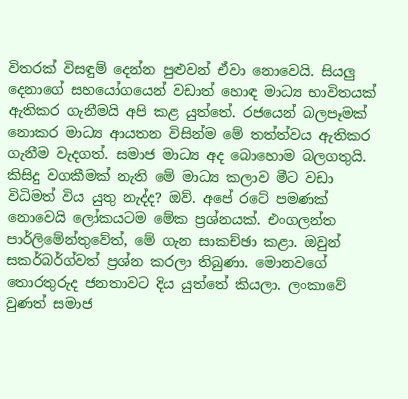විතරක් විසඳුම් දෙන්න පුළුවන් ඒවා නොවෙයි. සියලු දෙනාගේ සහයෝගයෙන් වඩාත් හොඳ මාධ්‍ය භාවිතයක් ඇතිකර ගැනීමයි අපි කළ යුත්තේ. රජයෙන් බලපෑමක් නොකර මාධ්‍ය ආයතන විසින්ම මේ තත්ත්වය ඇතිකර ගැනීම වැදගත්. සමාජ මාධ්‍ය අද බොහොම බලගතුයි. කිසිදු වගකීමක් නැති මේ මාධ්‍ය කලාව මීට වඩා විධිමත් විය යුතු නැද්ද? ඔව්. අපේ රටේ පමණක් නොවෙයි ලෝකයටම මේක ප්‍රශ්නයක්. එංගලන්ත පාර්ලිමේන්තුවේත්, මේ ගැන සාකච්ඡා කළා. ඔවුන් සකර්බර්ග්වත් ප්‍රශ්න කරලා තිබුණා. මොනවගේ තොරතුරුද ජනතාවට දිය යුත්තේ කියලා. ලංකාවේ වුණත් සමාජ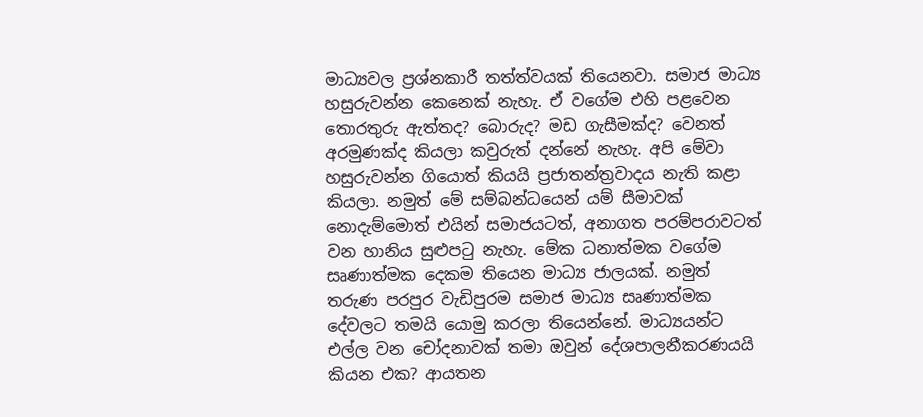මාධ්‍යවල ප්‍රශ්නකාරී තත්ත්වයක් තියෙනවා. සමාජ මාධ්‍ය හසුරුවන්න කෙනෙක් නැහැ. ඒ වගේම එහි පළවෙන තොරතුරු ඇත්තද? බොරුද? මඩ ගැසීමක්ද? වෙනත් අරමුණක්ද කියලා කවුරුත් දන්නේ නැහැ. අපි මේවා හසුරුවන්න ගියොත් කියයි ප්‍රජාතන්ත්‍රවාදය නැති කළා කියලා. නමුත් මේ සම්බන්ධයෙන් යම් සීමාවක් නොදැම්මොත් එයින් සමාජයටත්, අනාගත පරම්පරාවටත් වන හානිය සුළුපටු නැහැ. මේක ධනාත්මක වගේම සෘණාත්මක දෙකම තියෙන මාධ්‍ය ජාලයක්. නමුත් තරුණ පරපුර වැඩිපුරම සමාජ මාධ්‍ය සෘණාත්මක දේවලට තමයි යොමු කරලා තියෙන්නේ. මාධ්‍යයන්ට එල්ල වන චෝදනාවක් තමා ඔවුන් දේශපාලනීකරණයයි කියන එක? ආයතන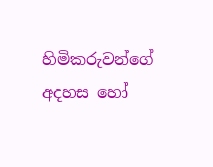හිමිකරුවන්ගේ අදහස හෝ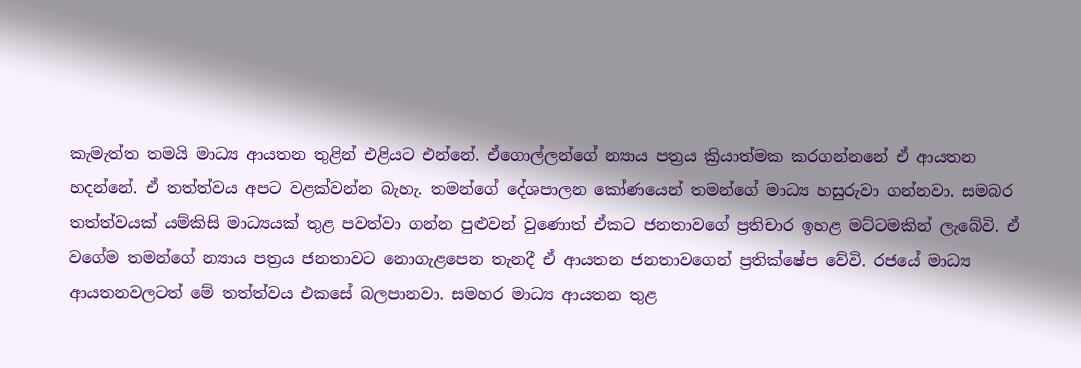කැමැත්ත තමයි මාධ්‍ය ආයතන තුළින් එළියට එන්නේ. ඒගොල්ලන්ගේ න්‍යාය පත්‍රය ක්‍රියාත්මක කරගන්නනේ ඒ ආයතන හදන්නේ. ඒ තත්ත්වය අපට වළක්වන්න බැහැ. තමන්ගේ දේශපාලන කෝණයෙන් තමන්ගේ මාධ්‍ය හසුරුවා ගන්නවා. සමබර තත්ත්වයක් යම්කිසි මාධ්‍යයක් තුළ පවත්වා ගන්න පුළුවන් වුණොත් ඒකට ජනතාවගේ ප්‍රතිචාර ඉහළ මට්ටමකින් ලැබේවි. ඒ වගේම තමන්ගේ න්‍යාය පත්‍රය ජනතාවට නොගැළපෙන තැනදී ඒ ආයතන ජනතාවගෙන් ප්‍රතික්ෂේප වේවි. රජයේ මාධ්‍ය ආයතනවලටත් මේ තත්ත්වය එකසේ බලපානවා. සමහර මාධ්‍ය ආයතන තුළ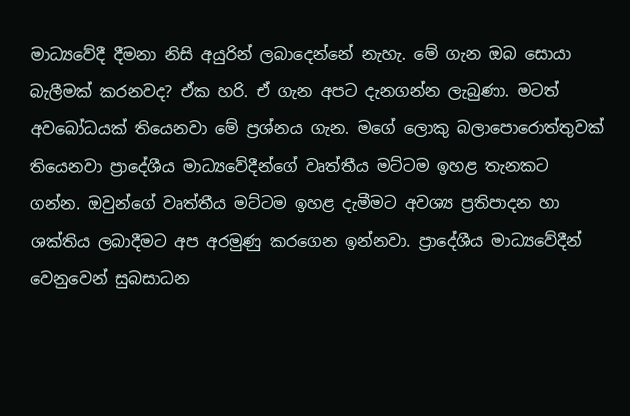මාධ්‍යවේදී දීමනා නිසි අයුරින් ලබාදෙන්නේ නැහැ. මේ ගැන ඔබ සොයා බැලීමක් කරනවද? ඒක හරි. ඒ ගැන අපට දැනගන්න ලැබුණා. මටත් අවබෝධයක් තියෙනවා මේ ප්‍රශ්නය ගැන. මගේ ලොකු බලාපොරොත්තුවක් තියෙනවා ප්‍රාදේශීය මාධ්‍යවේදීන්ගේ වෘත්තීය මට්ටම ඉහළ තැනකට ගන්න. ඔවුන්ගේ වෘත්තීය මට්ටම ඉහළ දැමීමට අවශ්‍ය ප්‍රතිපාදන හා ශක්තිය ලබාදීමට අප අරමුණු කරගෙන ඉන්නවා. ප්‍රාදේශීය මාධ්‍යවේදීන් වෙනුවෙන් සුබසාධන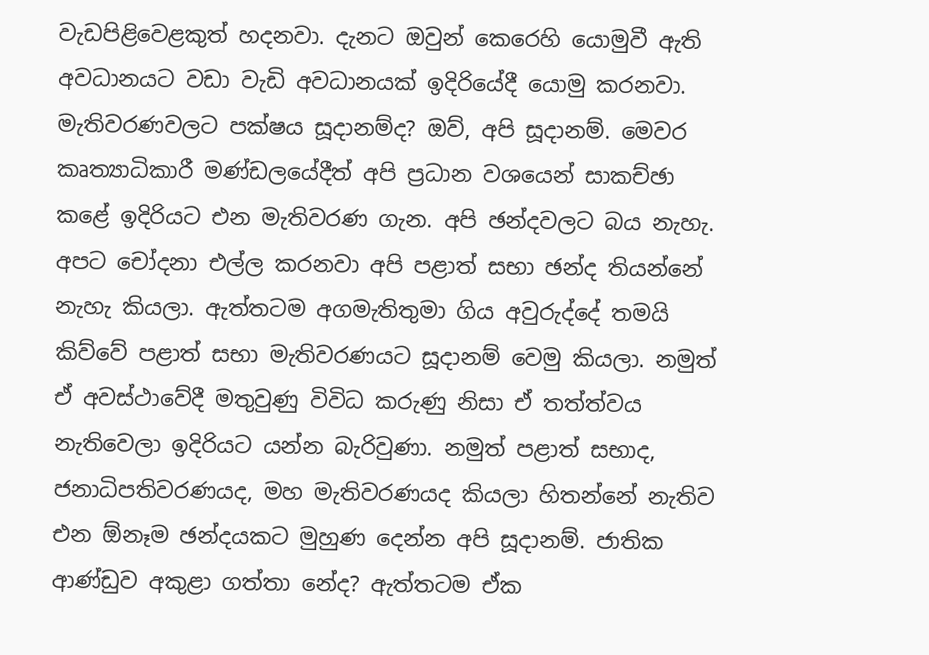වැඩපිළිවෙළකුත් හදනවා. දැනට ඔවුන් කෙරෙහි යොමුවී ඇති අවධානයට වඩා වැඩි අවධානයක් ඉදිරියේදී යොමු කරනවා. මැතිවරණවලට පක්ෂය සූදානම්ද? ඔව්, අපි සූදානම්. මෙවර කෘත්‍යාධිකාරී මණ්ඩලයේදීත් අපි ප්‍රධාන වශයෙන් සාකච්ඡා කළේ ඉදිරියට එන මැතිවරණ ගැන. අපි ඡන්දවලට බය නැහැ. අපට චෝදනා එල්ල කරනවා අපි පළාත් සභා ඡන්ද තියන්නේ නැහැ කියලා. ඇත්තටම අගමැතිතුමා ගිය අවුරුද්දේ තමයි කිව්වේ පළාත් සභා මැතිවරණයට සූදානම් වෙමු කියලා. නමුත් ඒ අවස්ථාවේදී මතුවුණු විවිධ කරුණු නිසා ඒ තත්ත්වය නැතිවෙලා ඉදිරියට යන්න බැරිවුණා. නමුත් පළාත් සභාද, ජනාධිපතිවරණයද, මහ මැතිවරණයද කියලා හිතන්නේ නැතිව එන ඕනෑම ඡන්දයකට මුහුණ දෙන්න අපි සූදානම්. ජාතික ආණ්ඩුව අකුළා ගත්තා නේද? ඇත්තටම ඒක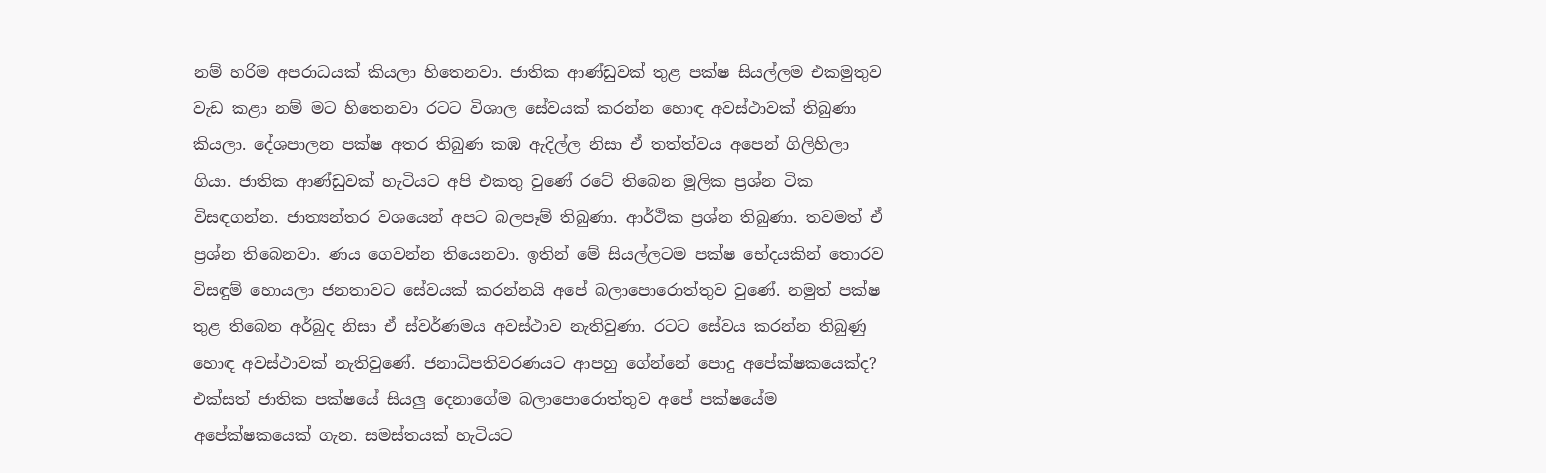නම් හරිම අපරාධයක් කියලා හිතෙනවා. ජාතික ආණ්ඩුවක් තුළ පක්ෂ සියල්ලම එකමුතුව වැඩ කළා නම් මට හිතෙනවා රටට විශාල සේවයක් කරන්න හොඳ අවස්ථාවක් තිබුණා කියලා. දේශපාලන පක්ෂ අතර තිබුණ කඹ ඇදිල්ල නිසා ඒ තත්ත්වය අපෙන් ගිලිහිලා ගියා. ජාතික ආණ්ඩුවක් හැටියට අපි එකතු වුණේ රටේ තිබෙන මූලික ප්‍රශ්න ටික විසඳගන්න. ජාත්‍යන්තර වශයෙන් අපට බලපෑම් තිබුණා. ආර්ථික ප්‍රශ්න තිබුණා. තවමත් ඒ ප්‍රශ්න තිබෙනවා. ණය ගෙවන්න තියෙනවා. ඉතින් මේ සියල්ලටම පක්ෂ භේදයකින් තොරව විසඳුම් හොයලා ජනතාවට සේවයක් කරන්නයි අපේ බලාපොරොත්තුව වුණේ. නමුත් පක්ෂ තුළ තිබෙන අර්බුද නිසා ඒ ස්වර්ණමය අවස්ථාව නැතිවුණා. රටට සේවය කරන්න තිබුණු හොඳ අවස්ථාවක් නැතිවුණේ. ජනාධිපතිවරණයට ආපහු ගේන්නේ පොදු අපේක්ෂකයෙක්ද? එක්සත් ජාතික පක්ෂයේ සියලු දෙනාගේම බලාපොරොත්තුව අපේ පක්ෂයේම අපේක්ෂකයෙක් ගැන. සමස්තයක් හැටියට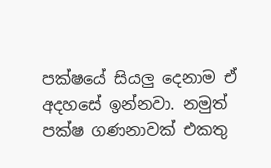පක්ෂයේ සියලු දෙනාම ඒ අදහසේ ඉන්නවා. නමුත් පක්ෂ ගණනාවක් එකතු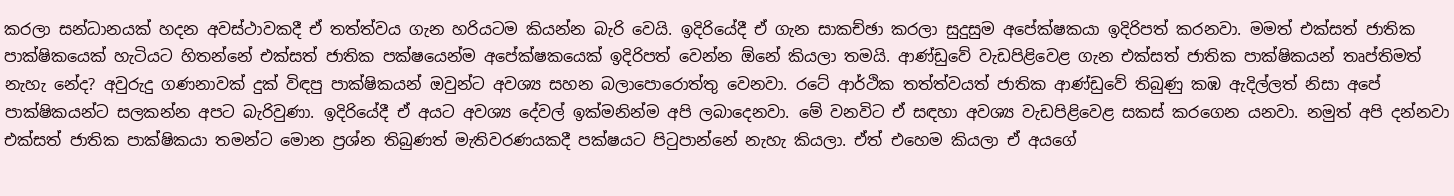කරලා සන්ධානයක් හදන අවස්ථාවකදී ඒ තත්ත්වය ගැන හරියටම කියන්න බැරි වෙයි. ඉදිරියේදී ඒ ගැන සාකච්ඡා කරලා සුදුසුම අපේක්ෂකයා ඉදිරිපත් කරනවා. මමත් එක්සත් ජාතික පාක්ෂිකයෙක් හැටියට හිතන්නේ එක්සත් ජාතික පක්ෂයෙන්ම අපේක්ෂකයෙක් ඉදිරිපත් වෙන්න ඕනේ කියලා තමයි. ආණ්ඩුවේ වැඩපිළිවෙළ ගැන එක්සත් ජාතික පාක්ෂිකයන් තෘප්තිමත් නැහැ නේද? අවුරුදු ගණනාවක් දුක් විඳපු පාක්ෂිකයන් ඔවුන්ට අවශ්‍ය සහන බලාපොරොත්තු වෙනවා. රටේ ආර්ථික තත්ත්වයත් ජාතික ආණ්ඩුවේ තිබුණු කඹ ඇදිල්ලත් නිසා අපේ පාක්ෂිකයන්ට සලකන්න අපට බැරිවුණා. ඉදිරියේදී ඒ අයට අවශ්‍ය දේවල් ඉක්මනින්ම අපි ලබාදෙනවා. මේ වනවිට ඒ සඳහා අවශ්‍ය වැඩපිළිවෙළ සකස් කරගෙන යනවා. නමුත් අපි දන්නවා එක්සත් ජාතික පාක්ෂිකයා තමන්ට මොන ප්‍රශ්න තිබුණත් මැතිවරණයකදී පක්ෂයට පිටුපාන්නේ නැහැ කියලා. ඒත් එහෙම කියලා ඒ අයගේ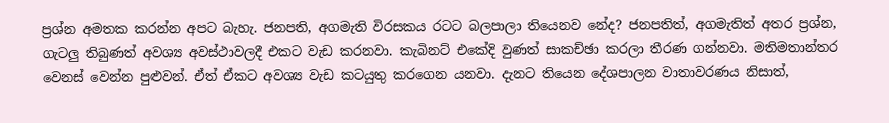ප්‍රශ්න අමතක කරන්න අපට බැහැ. ජනපති, අගමැති විරසකය රටට බලපාලා තියෙනව නේද? ජනපතිත්, අගමැතිත් අතර ප්‍රශ්න, ගැටලු තිබුණත් අවශ්‍ය අවස්ථාවලදී එකට වැඩ කරනවා. කැබිනට් එකේදි වුණත් සාකච්ඡා කරලා තීරණ ගන්නවා. මතිමතාන්තර වෙනස් වෙන්න පුළුවන්. ඒත් ඒකට අවශ්‍ය වැඩ කටයුතු කරගෙන යනවා. දැනට තියෙන දේශපාලන වාතාවරණය නිසාත්,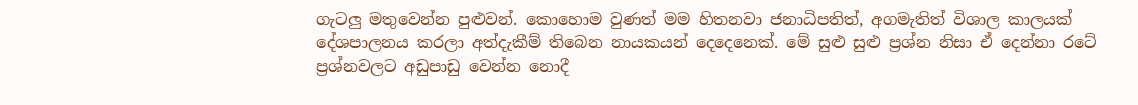ගැටලු මතුවෙන්න පුළුවන්. කොහොම වුණත් මම හිතනවා ජනාධිපතිත්, අගමැතිත් විශාල කාලයක් දේශපාලනය කරලා අත්දැකීම් තිබෙන නායකයන් දෙදෙනෙක්. මේ සුළු සුළු ප්‍රශ්න නිසා ඒ දෙන්නා රටේ ප්‍රශ්නවලට අඩුපාඩු වෙන්න නොදී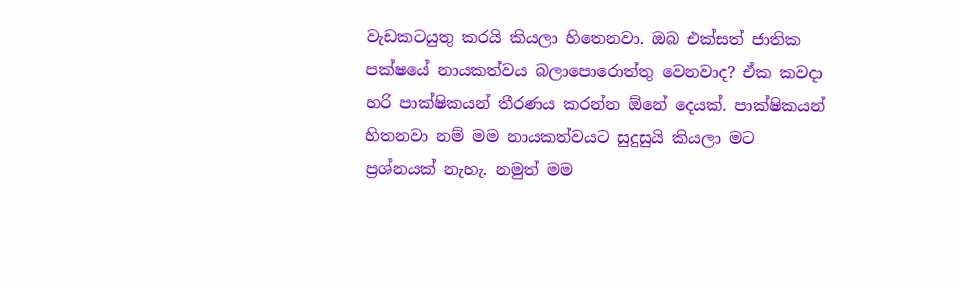වැඩකටයුතු කරයි කියලා හිතෙනවා. ඔබ එක්සත් ජාතික පක්ෂයේ නායකත්වය බලාපොරොත්තු වෙනවාද? ඒක කවදා හරි පාක්ෂිකයන් තීරණය කරන්න ඕනේ දෙයක්. පාක්ෂිකයන් හිතනවා නම් මම නායකත්වයට සුදුසුයි කියලා මට ප්‍රශ්නයක් නැහැ. නමුත් මම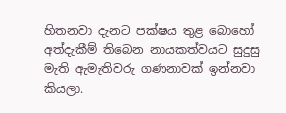හිතනවා දැනට පක්ෂය තුළ බොහෝ අත්දැකීම් තිබෙන නායකත්වයට සුදුසු මැති ඇමැතිවරු ගණනාවක් ඉන්නවා කියලා.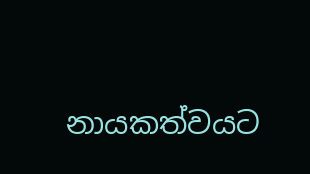නායකත්වයට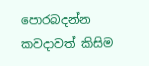පොරබදන්න කවදාවත් කිසිම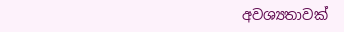අවශ්‍යතාවක්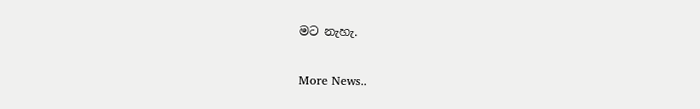මට නැහැ.


More News..